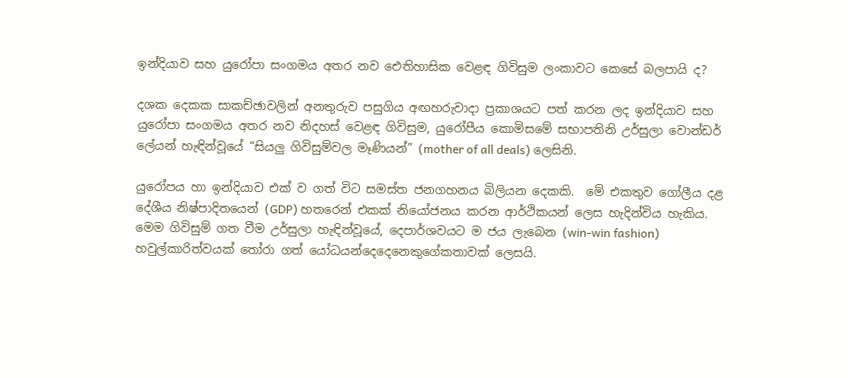ඉන්දියාව සහ යුරෝපා සංගමය අතර නව ඓතිහාසික වෙළඳ ගිවිසුම ලංකාවට කෙසේ බලපායි ද?

දශක දෙකක සාකච්ඡාවලින් අනතුරුව පසුගිය අඟහරුවාදා ප්‍රකාශයට පත් කරන ලද ඉන්දියාව සහ යුරෝපා සංගමය අතර නව නිදහස් වෙළඳ ගිවිසුම, යුරෝපීය කොමිසමේ සභාපතිනි උර්සුලා වොන්ඩර් ලේයන් හැඳින්වූයේ “සියලු ගිවිසුම්වල මෑණියන්” (mother of all deals) ලෙසිනි.

යුරෝපය හා ඉන්දියාව එක් ව ගත් විට සමස්ත ජනගහනය බිලියන දෙකකි.  මේ එකතුව ගෝලීය දළ දේශීය නිෂ්පාදිතයෙන් (GDP) හතරෙන් එකක් නියෝජනය කරන ආර්ථිකයන් ලෙස හැදින්විය හැකිය. මෙම ගිවිසුම් ගත වීම උර්සුලා හැඳින්වූයේ, දෙපාර්ශවයට ම ජය ලැබෙන (win-win fashion) හවුල්කාරිත්වයක් තෝරා ගත් යෝධයන්දෙදෙනෙකුගේකතාවක් ලෙසයි.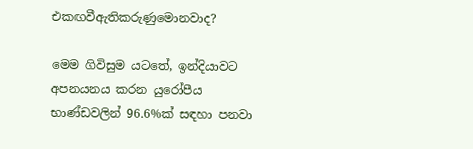එකඟවීඇතිකරුණුමොනවාද?

මෙම ගිවිසුම යටතේ, ඉන්දියාවට අපනයනය කරන යුරෝපීය භාණ්ඩවලින් 96.6%ක් සඳහා පනවා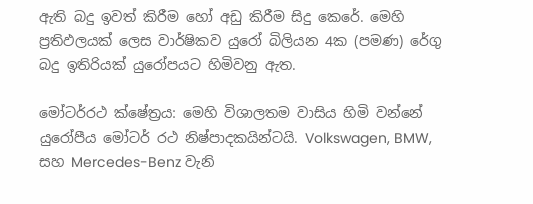ඇති බදු ඉවත් කිරීම හෝ අඩු කිරීම සිදු කෙරේ. මෙහි ප්‍රතිඵලයක් ලෙස වාර්ෂිකව යුරෝ බිලියන 4ක (පමණ) රේගු බදු ඉතිරියක් යුරෝපයට හිමිවනු ඇත.

මෝටර්රථ ක්ෂේත්‍රය: මෙහි විශාලතම වාසිය හිමි වන්නේ යුරෝපීය මෝටර් රථ නිෂ්පාදකයින්ටයි. Volkswagen, BMW, සහ Mercedes-Benz වැනි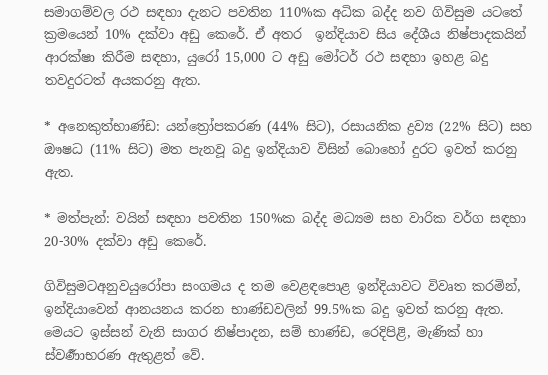සමාගම්වල රථ සඳහා දැනට පවතින 110%ක අධික බද්ද නව ගිවිසුම යටතේ ක්‍රමයෙන් 10% දක්වා අඩු කෙරේ. ඒ අතර  ඉන්දියාව සිය දේශීය නිෂ්පාදකයින් ආරක්ෂා කිරීම සඳහා, යුරෝ 15,000 ට අඩු මෝටර් රථ සඳහා ඉහළ බදු තවදුරටත් අයකරනු ඇත.

* අනෙකුත්භාණ්ඩ: යන්ත්‍රෝපකරණ (44% සිට), රසායනික ද්‍රව්‍ය (22% සිට) සහ ඖෂධ (11% සිට) මත පැනවූ බදු ඉන්දියාව විසින් බොහෝ දුරට ඉවත් කරනු ඇත.

* මත්පැන්: වයින් සඳහා පවතින 150%ක බද්ද මධ්‍යම සහ වාරික වර්ග සඳහා 20-30% දක්වා අඩු කෙරේ.

ගිවිසුමටඅනුවයුරෝපා සංගමය ද තම වෙළඳපොළ ඉන්දියාවට විවෘත කරමින්, ඉන්දියාවෙන් ආනයනය කරන භාණ්ඩවලින් 99.5%ක බදු ඉවත් කරනු ඇත. මෙයට ඉස්සන් වැනි සාගර නිෂ්පාදන, සම් භාණ්ඩ, රෙදිපිළි, මැණික් හා ස්වර්‍ණාභරණ ඇතුළත් වේ.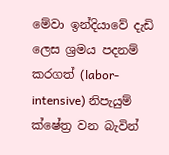මේවා ඉන්දියාවේ දැඩි ලෙස ශ්‍රමය පදනම් කරගත් (labor-intensive) නිපැයුම් ක්ෂේත්‍ර වන බැවින්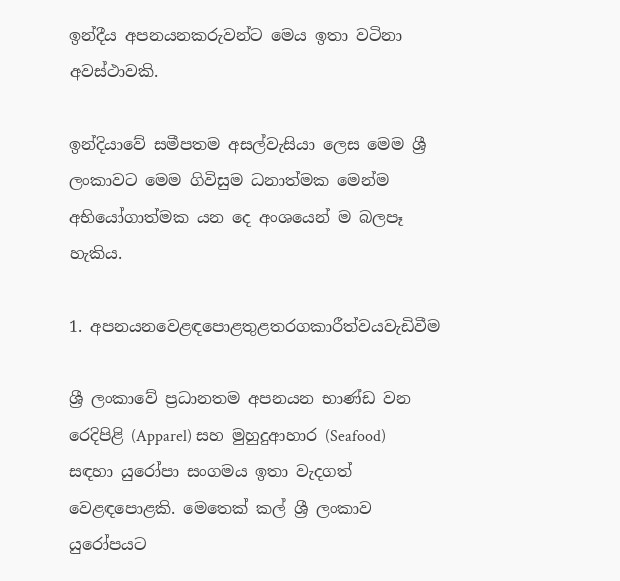ඉන්දීය අපනයනකරුවන්ට මෙය ඉතා වටිනා අවස්ථාවකි.

ඉන්දියාවේ සමීපතම අසල්වැසියා ලෙස මෙම ශ්‍රී ලංකාවට මෙම ගිවිසුම ධනාත්මක මෙන්ම අභියෝගාත්මක යන දෙ අංශයෙන් ම බලපෑ හැකිය.

1. අපනයනවෙළඳපොළතුළතරගකාරීත්වයවැඩිවීම

ශ්‍රී ලංකාවේ ප්‍රධානතම අපනයන භාණ්ඩ වන රෙදිපිළි (Apparel) සහ මුහුදුආහාර (Seafood) සඳහා යුරෝපා සංගමය ඉතා වැදගත් වෙළඳපොළකි. මෙතෙක් කල් ශ්‍රී ලංකාව යුරෝපයට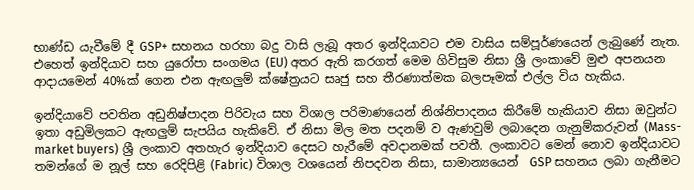භාණ්ඩ යැවීමේ දී GSP+ සහනය හරහා බදු වාසි ලැබූ අතර ඉන්දියාවට එම වාසිය සම්පූර්ණයෙන් ලැබුණේ නැත. එහෙත් ඉන්දියාව සහ යුරෝපා සංගමය (EU) අතර ඇති කරගත් මෙම ගිවිසුම නිසා ශ්‍රී ලංකාවේ මුළු අපනයන ආදායමෙන් 40%ක් ගෙන එන ඇඟලුම් ක්ෂේත්‍රයට සෘජු සහ තීරණාත්මක බලපෑමක් එල්ල විය හැකිය.

ඉන්දියාවේ පවතින අඩුනිෂ්පාදන පිරිවැය සහ විශාල පරිමාණයෙන් නිශ්නිපාදනය කිරීමේ හැකියාව නිසා ඔවුන්ට ඉතා අඩුමිලකට ඇඟලුම් සැපයිය හැකිවේ. ඒ නිසා මිල මත පදනම් ව ඇණවුම් ලබාදෙන ගැනුම්කරුවන් (Mass-market buyers) ශ්‍රී ලංකාව අතහැර ඉන්දියාව දෙසට හැරීමේ අවදානමක් පවතී. ලංකාවට මෙන් නොව ඉන්දියාවට තමන්ගේ ම නූල් සහ රෙදිපිළි (Fabric) විශාල වශයෙන් නිපදවන නිසා, සාමාන්‍යයෙන්  GSP සහනය ලබා ගැනීමට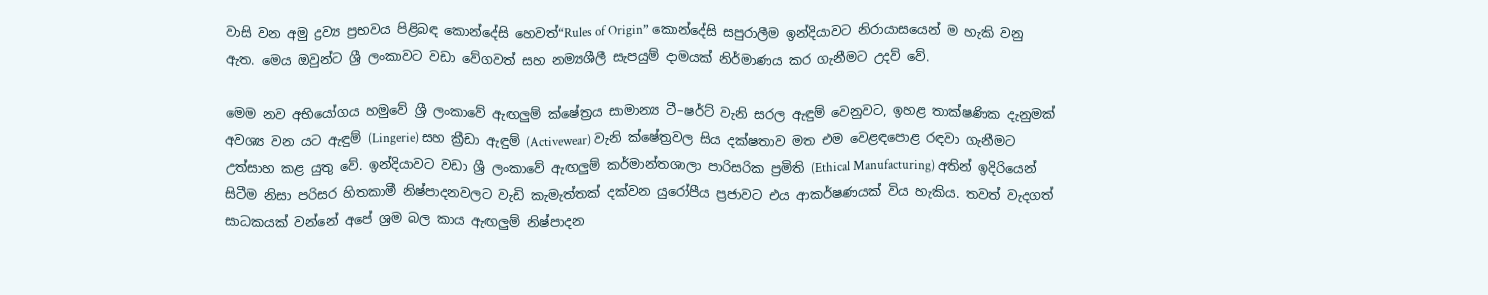වාසි වන අමු ද්‍රව්‍ය ප්‍රභවය පිළිබඳ කොන්දේසි හෙවත්“Rules of Origin” කොන්දේසි සපුරාලීම ඉන්දියාවට නිරායාසයෙන් ම හැකි වනු ඇත. මෙය ඔවුන්ට ශ්‍රී ලංකාවට වඩා වේගවත් සහ නම්‍යශීලී සැපයුම් දාමයක් නිර්මාණය කර ගැනීමට උදව් වේ.

මෙම නව අභියෝගය හමුවේ ශ්‍රී ලංකාවේ ඇඟලුම් ක්ෂේත්‍රය සාමාන්‍ය ටී–ෂර්ට් වැනි සරල ඇඳුම් වෙනුවට, ඉහළ තාක්ෂණික දැනුමක් අවශ්‍ය වන යට ඇඳුම් (Lingerie) සහ ක්‍රීඩා ඇඳුම් (Activewear) වැනි ක්ෂේත්‍රවල සිය දක්ෂතාව මත එම වෙළඳපොළ රඳවා ගැනීමට උත්සාහ කළ යුතු වේ. ඉන්දියාවට වඩා ශ්‍රී ලංකාවේ ඇඟලුම් කර්මාන්තශාලා පාරිසරික ප්‍රමිති (Ethical Manufacturing) අතින් ඉදිරියෙන් සිටීම නිසා පරිසර හිතකාමී නිෂ්පාදනවලට වැඩි කැමැත්තක් දක්වන යුරෝපීය ප්‍රජාවට එය ආකර්ෂණයක් විය හැකිය. තවත් වැදගත් සාධකයක් වන්නේ අපේ ශ්‍රම බල කාය ඇඟලුම් නිෂ්පාදන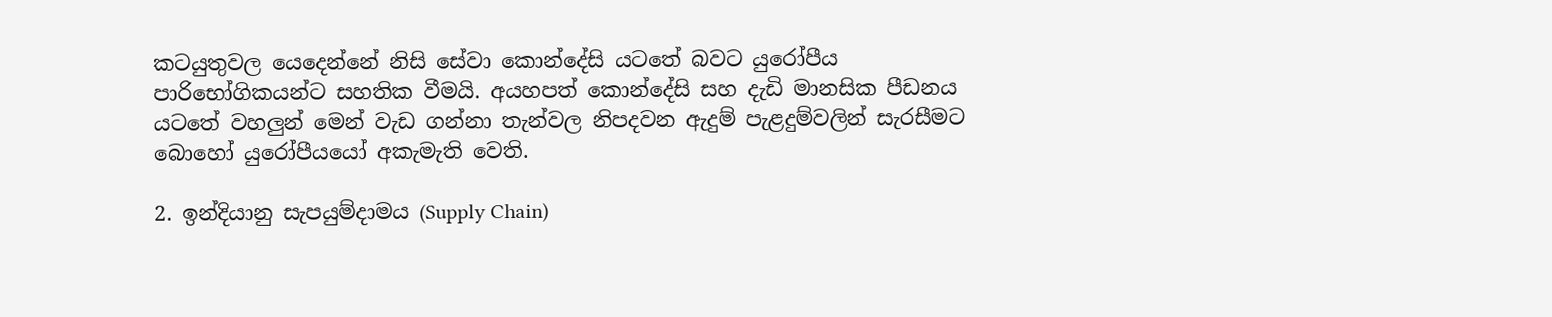කටයුතුවල යෙදෙන්නේ නිසි සේවා කොන්දේසි යටතේ බවට යුරෝපීය පාරිභෝගිකයන්ට සහතික වීමයි. අයහපත් කොන්දේසි සහ දැඩි මානසික පීඩනය යටතේ වහලුන් මෙන් වැඩ ගන්නා තැන්වල නිපදවන ඇදුම් පැළදුම්වලින් සැරසීමට බොහෝ යුරෝපීයයෝ අකැමැති වෙති.

2. ඉන්දියානු සැපයුම්දාමය (Supply Chain)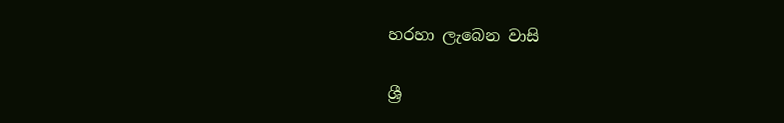හරහා ලැබෙන වාසි

ශ්‍රී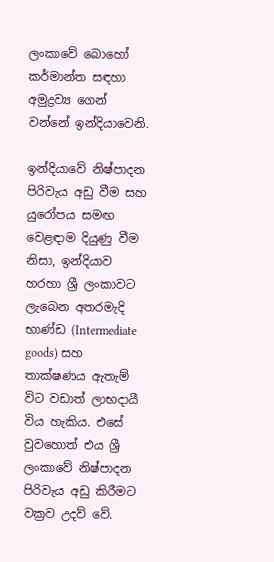ලංකාවේ බොහෝ කර්මාන්ත සඳහා අමුද්‍රව්‍ය ගෙන් වන්නේ ඉන්දියාවෙනි.

ඉන්දියාවේ නිෂ්පාදන පිරිවැය අඩු වීම සහ යුරෝපය සමඟ වෙළඳාම දියුණු වීම නිසා, ඉන්දියාව හරහා ශ්‍රී ලංකාවට ලැබෙන අතරමැදි භාණ්ඩ (Intermediate goods) සහ තාක්ෂණය ඇතැම් විට වඩාත් ලාභදායී විය හැකිය. එසේ වුවහොත් එය ශ්‍රී ලංකාවේ නිෂ්පාදන පිරිවැය අඩු කිරීමට වක්‍රව උදව් වේ.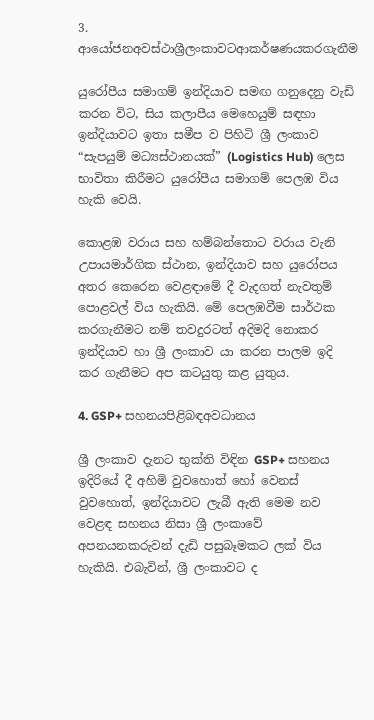3. ආයෝජනඅවස්ථාශ්‍රීලංකාවටආකර්ෂණයකරගැනීම

යුරෝපීය සමාගම් ඉන්දියාව සමඟ ගනුදෙනු වැඩි කරන විට, සිය කලාපීය මෙහෙයුම් සඳහා ඉන්දියාවට ඉතා සමීප ව පිහිටි ශ්‍රී ලංකාව “සැපයුම් මධ්‍යස්ථානයක්” (Logistics Hub) ලෙස භාවිතා කිරීමට යුරෝපීය සමාගම් පෙලඹ විය හැකි වෙයි.

කොළඹ වරාය සහ හම්බන්තොට වරාය වැනි උපායමාර්ගික ස්ථාන, ඉන්දියාව සහ යුරෝපය අතර කෙරෙන වෙළඳාමේ දී වැදගත් නැවතුම් පොළවල් විය හැකියි. මේ පෙලඹවීම සාර්ථක කරගැනීමට නම් තවදුරටත් අදිමදි නොකර ඉන්දියාව හා ශ්‍රී ලංකාව යා කරන පාලම ඉදි කර ගැනීමට අප කටයුතු කළ යුතුය.

4. GSP+ සහනයපිළිබඳඅවධානය

ශ්‍රී ලංකාව දැනට භුක්ති විඳින GSP+ සහනය ඉදිරියේ දී අහිමි වුවහොත් හෝ වෙනස් වුවහොත්, ඉන්දියාවට ලැබී ඇති මෙම නව වෙළඳ සහනය නිසා ශ්‍රී ලංකාවේ අපනයනකරුවන් දැඩි පසුබෑමකට ලක් විය හැකියි. එබැවින්, ශ්‍රී ලංකාවට ද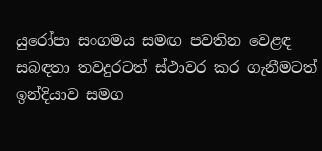යුරෝපා සංගමය සමඟ පවතින වෙළඳ සබඳතා තවදුරටත් ස්ථාවර කර ගැනීමටත් ඉන්දියාව සමග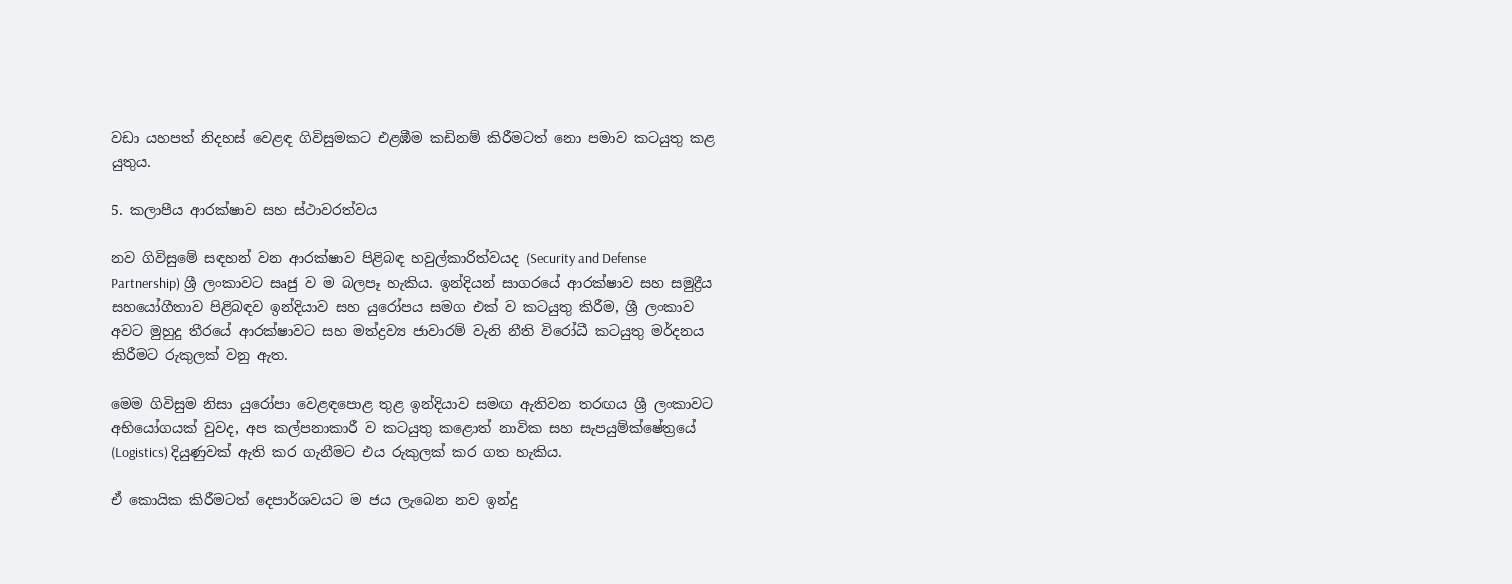වඩා යහපත් නිදහස් වෙළඳ ගිවිසුමකට එළඹීම කඩිනම් කිරීමටත් නො පමාව කටයුතු කළ යුතුය.

5. කලාපීය ආරක්ෂාව සහ ස්ථාවරත්වය

නව ගිවිසුමේ සඳහන් වන ආරක්ෂාව පිළිබඳ හවුල්කාරිත්වයද (Security and Defense Partnership) ශ්‍රී ලංකාවට සෘජු ව ම බලපෑ හැකිය. ඉන්දියන් සාගරයේ ආරක්ෂාව සහ සමුද්‍රීය සහයෝගීතාව පිළිබඳව ඉන්දියාව සහ යුරෝපය සමග එක් ව කටයුතු කිරීම, ශ්‍රී ලංකාව අවට මුහුදු තීරයේ ආරක්ෂාවට සහ මත්ද්‍රව්‍ය ජාවාරම් වැනි නීති විරෝධී කටයුතු මර්දනය කිරීමට රුකුලක් වනු ඇත.

මෙම ගිවිසුම නිසා යුරෝපා වෙළඳපොළ තුළ ඉන්දියාව සමඟ ඇතිවන තරඟය ශ්‍රී ලංකාවට අභියෝගයක් වුවද, අප කල්පනාකාරී ව කටයුතු කළොත් නාවික සහ සැපයුම්ක්ෂේත්‍රයේ (Logistics) දියුණුවක් ඇති කර ගැනීමට එය රුකුලක් කර ගත හැකිය.

ඒ කොයික කිරීමටත් දෙපාර්ශවයට ම ජය ලැබෙන නව ඉන්දු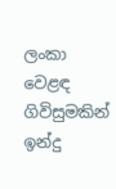ලංකා වෙළඳ ගිවිසුමකින් ඉන්දු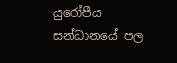යුරෝපීය සන්ධානයේ පල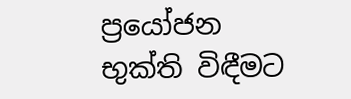ප්‍රයෝජන භුක්ති විඳීමට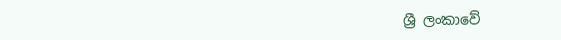ශ්‍රී ලංකාවේ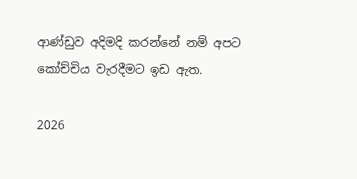ආණ්ඩුව අදිමදි කරන්නේ නම් අපට කෝච්චිය වැරදීමට ඉඩ ඇත.

2026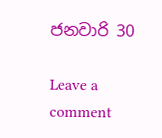ජනවාරි 30

Leave a comment